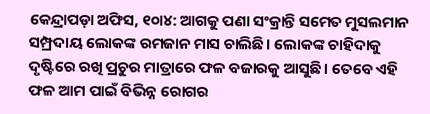କେନ୍ଦ୍ରାପଡ଼ା ଅଫିସ, ୧୦ା୪: ଆଗକୁ ପଣା ସଂକ୍ରାନ୍ତି ସମେତ ମୁସଲମାନ ସମ୍ପ୍ରଦାୟ ଲୋକଙ୍କ ରମଜାନ ମାସ ଚାଲିଛି। ଲୋକଙ୍କ ଚାହିଦାକୁ ଦୃଷ୍ଟିରେ ରଖି ପ୍ରଚୁର ମାତ୍ରାରେ ଫଳ ବଜାରକୁ ଆସୁଛି। ତେବେ ଏହି ଫଳ ଆମ ପାଇଁ ବିଭିନ୍ନ ରୋଗର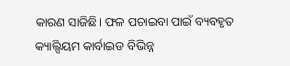କାରଣ ସାଜିଛି। ଫଳ ପଚାଇବା ପାଇଁ ବ୍ୟବହୃତ କ୍ୟାଲ୍ସିୟମ କାର୍ବାଇଡ ବିଭିନ୍ନ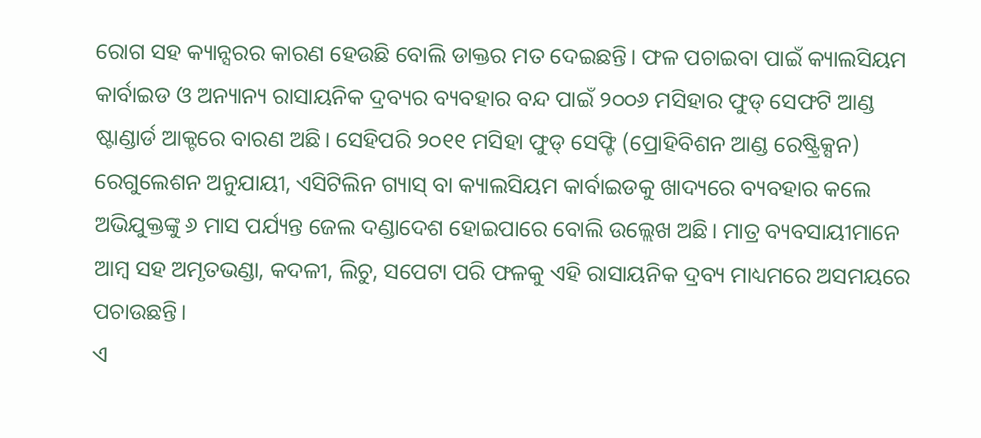ରୋଗ ସହ କ୍ୟାନ୍ସରର କାରଣ ହେଉଛି ବୋଲି ଡାକ୍ତର ମତ ଦେଇଛନ୍ତି। ଫଳ ପଚାଇବା ପାଇଁ କ୍ୟାଲସିୟମ କାର୍ବାଇଡ ଓ ଅନ୍ୟାନ୍ୟ ରାସାୟନିକ ଦ୍ରବ୍ୟର ବ୍ୟବହାର ବନ୍ଦ ପାଇଁ ୨୦୦୬ ମସିହାର ଫୁଡ୍ ସେଫଟି ଆଣ୍ଡ ଷ୍ଟାଣ୍ଡାର୍ଡ ଆକ୍ଟରେ ବାରଣ ଅଛି। ସେହିପରି ୨୦୧୧ ମସିହା ଫୁଡ୍ ସେଫ୍ଟି (ପ୍ରୋହିବିଶନ ଆଣ୍ଡ ରେଷ୍ଟ୍ରିକ୍ସନ) ରେଗୁଲେଶନ ଅନୁଯାୟୀ, ଏସିଟିଲିନ ଗ୍ୟାସ୍ ବା କ୍ୟାଲସିୟମ କାର୍ବାଇଡକୁ ଖାଦ୍ୟରେ ବ୍ୟବହାର କଲେ ଅଭିଯୁକ୍ତଙ୍କୁ ୬ ମାସ ପର୍ଯ୍ୟନ୍ତ ଜେଲ ଦଣ୍ଡାଦେଶ ହୋଇପାରେ ବୋଲି ଉଲ୍ଲେଖ ଅଛି। ମାତ୍ର ବ୍ୟବସାୟୀମାନେ ଆମ୍ବ ସହ ଅମୃତଭଣ୍ଡା, କଦଳୀ, ଲିଚୁ, ସପେଟା ପରି ଫଳକୁ ଏହି ରାସାୟନିକ ଦ୍ରବ୍ୟ ମାଧ୍ୟମରେ ଅସମୟରେ ପଚାଉଛନ୍ତି।
ଏ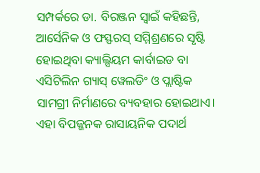ସମ୍ପର୍କରେ ଡା. ବିରଞ୍ଜନ ସ୍ବାଇଁ କହିଛନ୍ତି, ଆର୍ସେନିକ ଓ ଫସ୍ଫରସ୍ ସମ୍ମିଶ୍ରଣରେ ସୃଷ୍ଟି ହୋଇଥିବା କ୍ୟାଲ୍ସିୟମ କାର୍ବାଇଡ ବା ଏସିଟିଲିନ ଗ୍ୟାସ୍ ୱେଲଡିଂ ଓ ପ୍ଲାଷ୍ଟିକ ସାମଗ୍ରୀ ନିର୍ମାଣରେ ବ୍ୟବହାର ହୋଇଥାଏ। ଏହା ବିପଜ୍ଜନକ ରାସାୟନିକ ପଦାର୍ଥ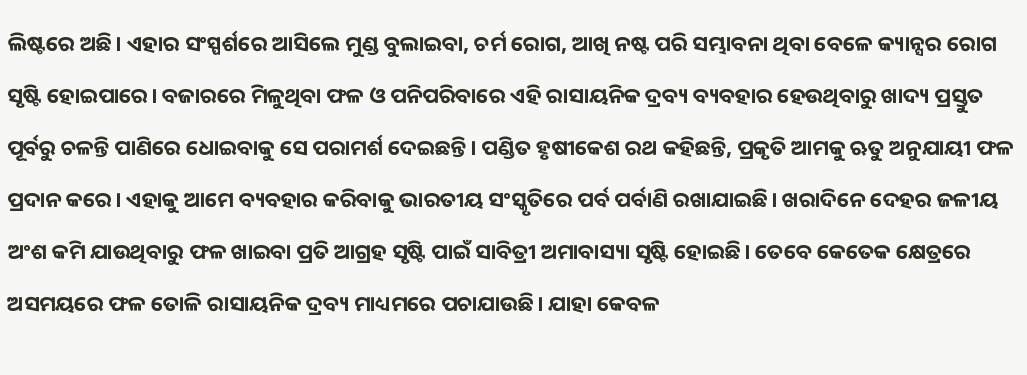ଲିଷ୍ଟରେ ଅଛି। ଏହାର ସଂସ୍ପର୍ଶରେ ଆସିଲେ ମୁଣ୍ଡ ବୁଲାଇବା, ଚର୍ମ ରୋଗ, ଆଖି ନଷ୍ଟ ପରି ସମ୍ଭାବନା ଥିବା ବେଳେ କ୍ୟାନ୍ସର ରୋଗ ସୃଷ୍ଟି ହୋଇପାରେ। ବଜାରରେ ମିଳୁଥିବା ଫଳ ଓ ପନିପରିବାରେ ଏହି ରାସାୟନିକ ଦ୍ରବ୍ୟ ବ୍ୟବହାର ହେଉଥିବାରୁ ଖାଦ୍ୟ ପ୍ରସ୍ତୁତ ପୂର୍ବରୁ ଚଳନ୍ତି ପାଣିରେ ଧୋଇବାକୁ ସେ ପରାମର୍ଶ ଦେଇଛନ୍ତି। ପଣ୍ଡିତ ହୃଷୀକେଶ ରଥ କହିଛନ୍ତି, ପ୍ରକୃତି ଆମକୁ ଋତୁ ଅନୁଯାୟୀ ଫଳ ପ୍ରଦାନ କରେ। ଏହାକୁ ଆମେ ବ୍ୟବହାର କରିବାକୁ ଭାରତୀୟ ସଂସ୍କୃତିରେ ପର୍ବ ପର୍ବାଣି ରଖାଯାଇଛି। ଖରାଦିନେ ଦେହର ଜଳୀୟ ଅଂଶ କମି ଯାଉଥିବାରୁ ଫଳ ଖାଇବା ପ୍ରତି ଆଗ୍ରହ ସୃଷ୍ଟି ପାଇଁ ସାବିତ୍ରୀ ଅମାବାସ୍ୟା ସୃଷ୍ଟି ହୋଇଛି। ତେବେ କେତେକ କ୍ଷେତ୍ରରେ ଅସମୟରେ ଫଳ ତୋଳି ରାସାୟନିକ ଦ୍ରବ୍ୟ ମାଧ୍ୟମରେ ପଚାଯାଉଛି। ଯାହା କେବଳ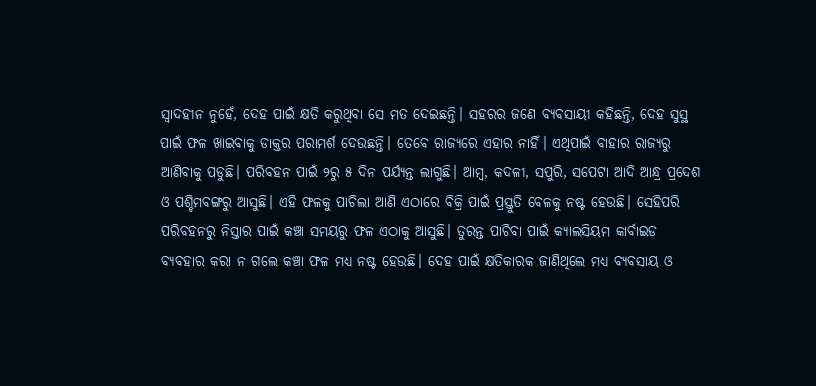ସ୍ବାଦହୀନ ନୁହେଁ, ଦେହ ପାଇଁ କ୍ଷତି କରୁଥିବା ସେ ମତ ଦେଇଛନ୍ତି। ସହରର ଜଣେ ବ୍ୟବସାୟୀ କହିଛନ୍ତି, ଦେହ ସୁସ୍ଥ ପାଇଁ ଫଳ ଖାଇବାକୁ ଡାକ୍ତର ପରାମର୍ଶ ଦେଉଛନ୍ତି। ତେବେ ରାଜ୍ୟରେ ଏହାର ନାହିଁ। ଏଥିପାଇଁ ବାହାର ରାଜ୍ୟରୁ ଆଣିବାକୁ ପଡୁଛି। ପରିବହନ ପାଇଁ ୨ରୁ ୫ ଦିନ ପର୍ଯ୍ୟନ୍ତ ଲାଗୁଛି। ଆମ୍ବ, କଦଳୀ, ସପୁରି, ସପେଟା ଆଦି ଆନ୍ଧ୍ର ପ୍ରଦେଶ ଓ ପଶ୍ଚିମବଙ୍ଗରୁ ଆସୁଛି। ଏହି ଫଳକୁ ପାଚିଲା ଆଣି ଏଠାରେ ବିକ୍ରି ପାଇଁ ପ୍ରସ୍ତୁତି ବେଳକୁ ନଷ୍ଟ ହେଉଛି। ସେହିପରି ପରିବହନରୁ ନିସ୍ତାର ପାଇଁ କଞ୍ଚା ସମୟରୁ ଫଳ ଏଠାକୁ ଆସୁଛି। ତୁରନ୍ତ ପାଚିବା ପାଇଁ କ୍ୟାଲସିୟମ କାର୍ବାଇଡ ବ୍ୟବହାର କରା ନ ଗଲେ କଞ୍ଚା ଫଳ ମଧ୍ୟ ନଷ୍ଟ ହେଉଛି। ଦେହ ପାଇଁ କ୍ଷତିକାରକ ଜାଣିଥିଲେ ମଧ୍ୟ ବ୍ୟବସାୟ ଓ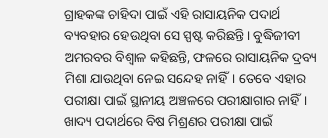ଗ୍ରାହକଙ୍କ ଚାହିଦା ପାଇଁ ଏହି ରାସାୟନିକ ପଦାର୍ଥ ବ୍ୟବହାର ହେଉଥିବା ସେ ସ୍ପଷ୍ଟ କରିଛନ୍ତି। ବୁଦ୍ଧିଜୀବୀ ଅମରବର ବିଶ୍ୱାଳ କହିଛନ୍ତି, ଫଳରେ ରାସାୟନିକ ଦ୍ରବ୍ୟ ମିଶା ଯାଉଥିବା ନେଇ ସନ୍ଦେହ ନାହିଁ। ତେବେ ଏହାର ପରୀକ୍ଷା ପାଇଁ ସ୍ଥାନୀୟ ଅଞ୍ଚଳରେ ପରୀକ୍ଷାଗାର ନାହିଁ। ଖାଦ୍ୟ ପଦାର୍ଥରେ ବିଷ ମିଶ୍ରଣର ପରୀକ୍ଷା ପାଇଁ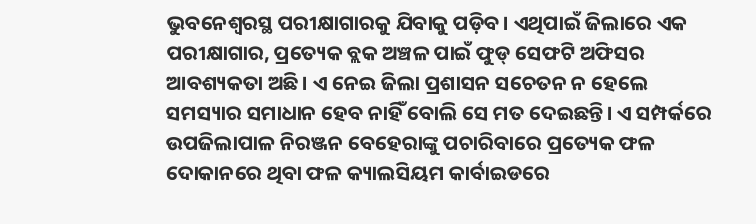ଭୁବନେଶ୍ୱରସ୍ଥ ପରୀକ୍ଷାଗାରକୁ ଯିବାକୁ ପଡ଼ିବ। ଏଥିପାଇଁ ଜିଲାରେ ଏକ ପରୀକ୍ଷାଗାର, ପ୍ରତ୍ୟେକ ବ୍ଲକ ଅଞ୍ଚଳ ପାଇଁ ଫୁଡ୍ ସେଫଟି ଅଫିସର ଆବଶ୍ୟକତା ଅଛି। ଏ ନେଇ ଜିଲା ପ୍ରଶାସନ ସଚେତନ ନ ହେଲେ ସମସ୍ୟାର ସମାଧାନ ହେବ ନାହିଁ ବୋଲି ସେ ମତ ଦେଇଛନ୍ତି। ଏ ସମ୍ପର୍କରେ ଉପଜିଲାପାଳ ନିରଞ୍ଜନ ବେହେରାଙ୍କୁ ପଚାରିବାରେ ପ୍ରତ୍ୟେକ ଫଳ ଦୋକାନରେ ଥିବା ଫଳ କ୍ୟାଲସିୟମ କାର୍ବାଇଡରେ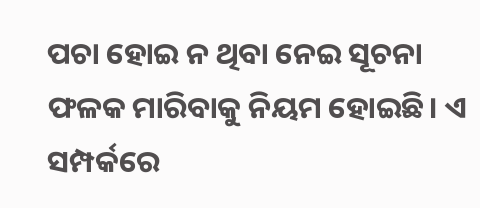ପଚା ହୋଇ ନ ଥିବା ନେଇ ସୂଚନା ଫଳକ ମାରିବାକୁ ନିୟମ ହୋଇଛି। ଏ ସମ୍ପର୍କରେ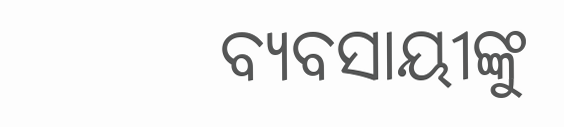ବ୍ୟବସାୟୀଙ୍କୁ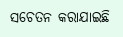ସଚେତନ କରାଯାଇଛି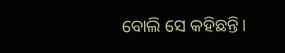ବୋଲି ସେ କହିଛନ୍ତି।